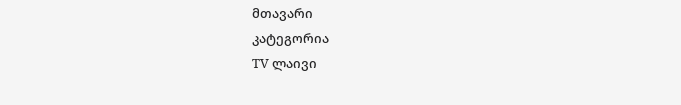მთავარი
კატეგორია
TV ლაივი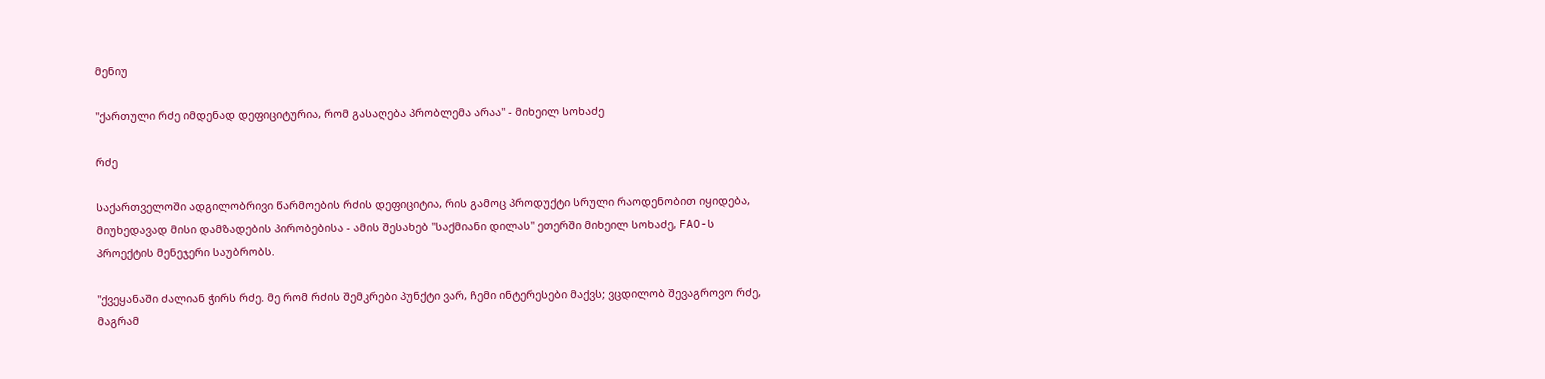მენიუ

"ქართული რძე იმდენად დეფიციტურია, რომ გასაღება პრობლემა არაა" - მიხეილ სოხაძე

რძე

საქართველოში ადგილობრივი წარმოების რძის დეფიციტია, რის გამოც პროდუქტი სრული რაოდენობით იყიდება, მიუხედავად მისი დამზადების პირობებისა - ამის შესახებ "საქმიანი დილას" ეთერში მიხეილ სოხაძე, FAO-ს პროექტის მენეჯერი საუბრობს.

"ქვეყანაში ძალიან ჭირს რძე. მე რომ რძის შემკრები პუნქტი ვარ, ჩემი ინტერესები მაქვს; ვცდილობ შევაგროვო რძე, მაგრამ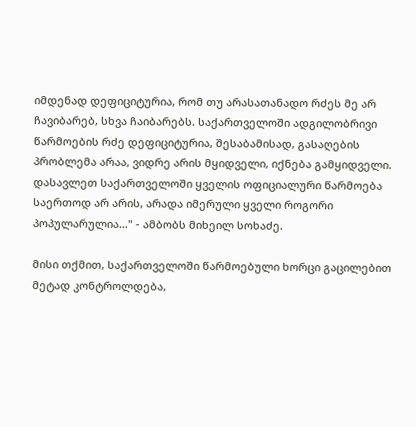იმდენად დეფიციტურია, რომ თუ არასათანადო რძეს მე არ ჩავიბარებ, სხვა ჩაიბარებს. საქართველოში ადგილობრივი წარმოების რძე დეფიციტურია, შესაბამისად, გასაღების პრობლემა არაა, ვიდრე არის მყიდველი, იქნება გამყიდველი. დასავლეთ საქართველოში ყველის ოფიციალური წარმოება საერთოდ არ არის, არადა იმერული ყველი როგორი პოპულარულია..." - ამბობს მიხეილ სოხაძე.

მისი თქმით, საქართველოში წარმოებული ხორცი გაცილებით მეტად კონტროლდება,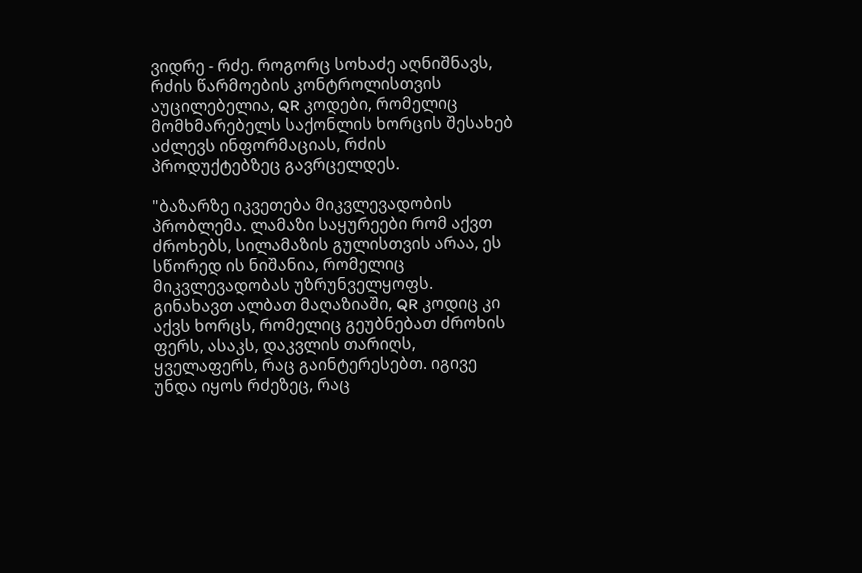ვიდრე - რძე. როგორც სოხაძე აღნიშნავს, რძის წარმოების კონტროლისთვის აუცილებელია, QR კოდები, რომელიც მომხმარებელს საქონლის ხორცის შესახებ აძლევს ინფორმაციას, რძის პროდუქტებზეც გავრცელდეს.

"ბაზარზე იკვეთება მიკვლევადობის პრობლემა. ლამაზი საყურეები რომ აქვთ ძროხებს, სილამაზის გულისთვის არაა, ეს სწორედ ის ნიშანია, რომელიც მიკვლევადობას უზრუნველყოფს. გინახავთ ალბათ მაღაზიაში, QR კოდიც კი აქვს ხორცს, რომელიც გეუბნებათ ძროხის ფერს, ასაკს, დაკვლის თარიღს, ყველაფერს, რაც გაინტერესებთ. იგივე უნდა იყოს რძეზეც, რაც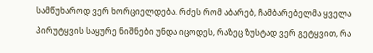სამწუხაროდ ვერ ხორციელდება. რძეს რომ აბარებ, ჩამბარებელმა ყველა პირუტყვის საყურე ნიშნები უნდა იცოდეს, რაზეც ზუსტად ვერ გეტყვით, რა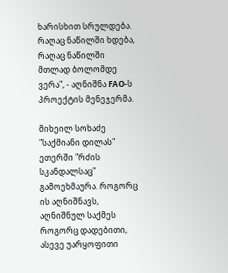ხარისხით სრულდება. რაღაც ნაწილში ხდება, რაღაც ნაწილში მთლად ბოლომდე ვერა", - აღნიშნა FAO-ს პროექტის მენეჯერმა.

მიხეილ სოხაძე "საქმიანი დილას" ეთერში "რძის სკანდალსაც" გამოეხმაურა. როგორც ის აღნიშნავს, აღნიშნულ საქმეს როგორც დადებითი, ასევე უარყოფითი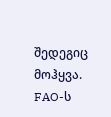შედეგიც მოჰყვა. FAO-ს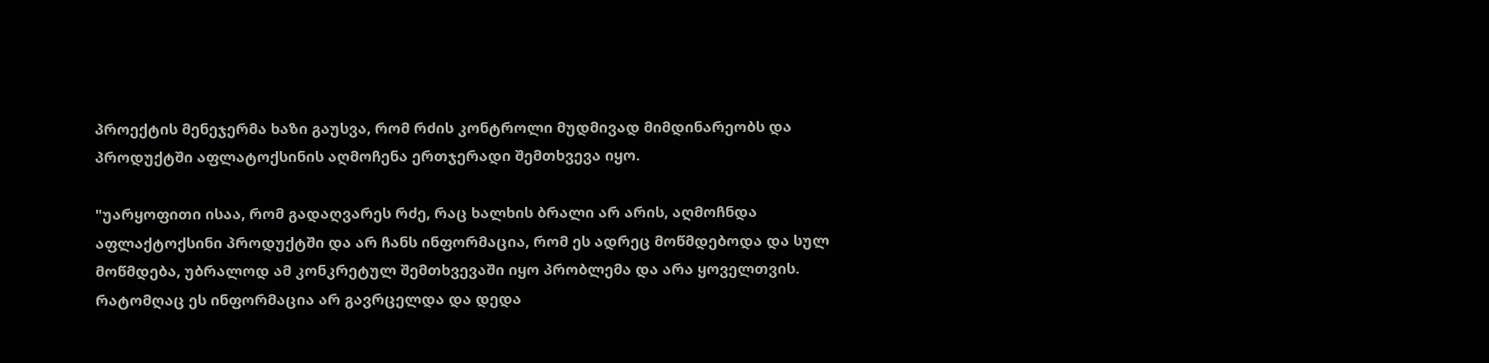პროექტის მენეჯერმა ხაზი გაუსვა, რომ რძის კონტროლი მუდმივად მიმდინარეობს და პროდუქტში აფლატოქსინის აღმოჩენა ერთჯერადი შემთხვევა იყო.

"უარყოფითი ისაა, რომ გადაღვარეს რძე, რაც ხალხის ბრალი არ არის, აღმოჩნდა აფლაქტოქსინი პროდუქტში და არ ჩანს ინფორმაცია, რომ ეს ადრეც მოწმდებოდა და სულ მოწმდება, უბრალოდ ამ კონკრეტულ შემთხვევაში იყო პრობლემა და არა ყოველთვის. რატომღაც ეს ინფორმაცია არ გავრცელდა და დედა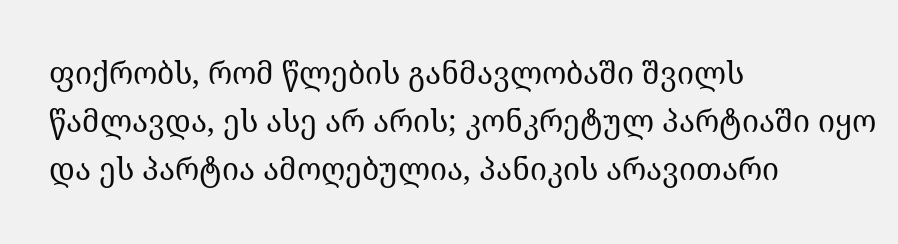ფიქრობს, რომ წლების განმავლობაში შვილს წამლავდა, ეს ასე არ არის; კონკრეტულ პარტიაში იყო და ეს პარტია ამოღებულია, პანიკის არავითარი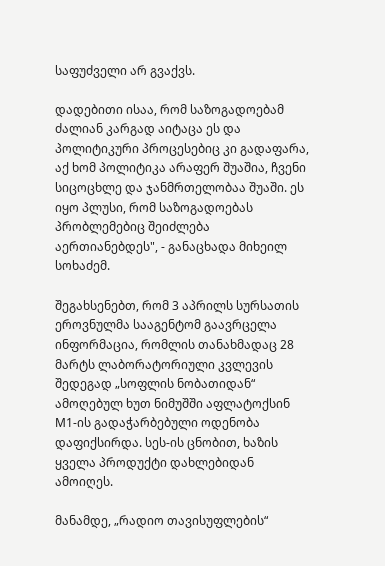საფუძველი არ გვაქვს.

დადებითი ისაა, რომ საზოგადოებამ ძალიან კარგად აიტაცა ეს და პოლიტიკური პროცესებიც კი გადაფარა, აქ ხომ პოლიტიკა არაფერ შუაშია, ჩვენი სიცოცხლე და ჯანმრთელობაა შუაში. ეს იყო პლუსი, რომ საზოგადოებას პრობლემებიც შეიძლება აერთიანებდეს", - განაცხადა მიხეილ სოხაძემ.

შეგახსენებთ, რომ 3 აპრილს სურსათის ეროვნულმა სააგენტომ გაავრცელა ინფორმაცია, რომლის თანახმადაც 28 მარტს ლაბორატორიული კვლევის შედეგად „სოფლის ნობათიდან“ ამოღებულ ხუთ ნიმუშში აფლატოქსინ M1-ის გადაჭარბებული ოდენობა დაფიქსირდა. სეს-ის ცნობით, ხაზის ყველა პროდუქტი დახლებიდან ამოიღეს.

მანამდე, „რადიო თავისუფლების“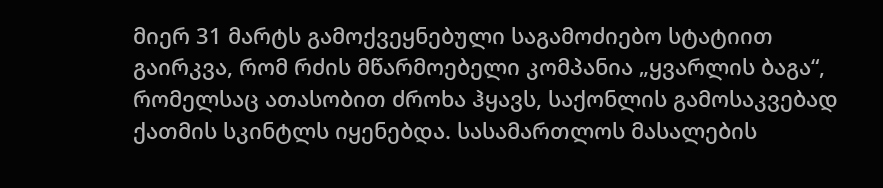მიერ 31 მარტს გამოქვეყნებული საგამოძიებო სტატიით გაირკვა, რომ რძის მწარმოებელი კომპანია „ყვარლის ბაგა“, რომელსაც ათასობით ძროხა ჰყავს, საქონლის გამოსაკვებად ქათმის სკინტლს იყენებდა. სასამართლოს მასალების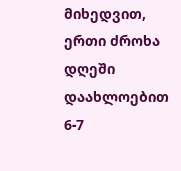მიხედვით, ერთი ძროხა დღეში დაახლოებით 6-7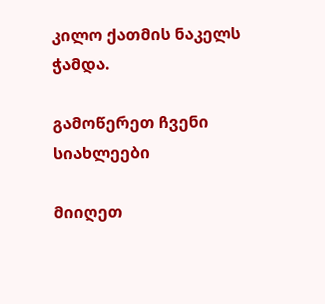კილო ქათმის ნაკელს ჭამდა.

გამოწერეთ ჩვენი სიახლეები

მიიღეთ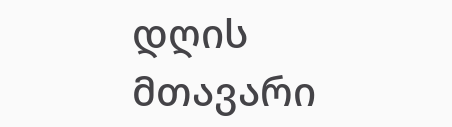დღის მთავარი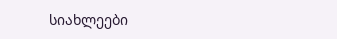სიახლეები